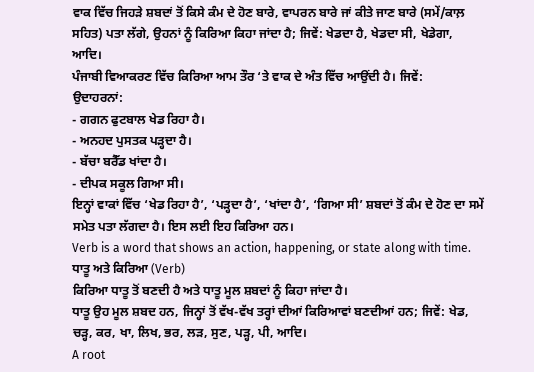ਵਾਕ ਵਿੱਚ ਜਿਹੜੇ ਸ਼ਬਦਾਂ ਤੋਂ ਕਿਸੇ ਕੰਮ ਦੇ ਹੋਣ ਬਾਰੇ, ਵਾਪਰਨ ਬਾਰੇ ਜਾਂ ਕੀਤੇ ਜਾਣ ਬਾਰੇ (ਸਮੇਂ/ਕਾਲ਼ ਸਹਿਤ) ਪਤਾ ਲੱਗੇ, ਉਹਨਾਂ ਨੂੰ ਕਿਰਿਆ ਕਿਹਾ ਜਾਂਦਾ ਹੈ; ਜਿਵੇਂ: ਖੇਡਦਾ ਹੈ, ਖੇਡਦਾ ਸੀ, ਖੇਡੇਗਾ, ਆਦਿ।
ਪੰਜਾਬੀ ਵਿਆਕਰਣ ਵਿੱਚ ਕਿਰਿਆ ਆਮ ਤੌਰ ‘ਤੇ ਵਾਕ ਦੇ ਅੰਤ ਵਿੱਚ ਆਉਂਦੀ ਹੈ। ਜਿਵੇਂ:
ਉਦਾਹਰਨਾਂ:
- ਗਗਨ ਫੁਟਬਾਲ ਖੇਡ ਰਿਹਾ ਹੈ।
- ਅਨਹਦ ਪੁਸਤਕ ਪੜ੍ਹਦਾ ਹੈ।
- ਬੱਚਾ ਬਰੈੱਡ ਖਾਂਦਾ ਹੈ।
- ਦੀਪਕ ਸਕੂਲ ਗਿਆ ਸੀ।
ਇਨ੍ਹਾਂ ਵਾਕਾਂ ਵਿੱਚ ‘ਖੇਡ ਰਿਹਾ ਹੈ’, ‘ਪੜ੍ਹਦਾ ਹੈ’, ‘ਖਾਂਦਾ ਹੈ’, ‘ਗਿਆ ਸੀ’ ਸ਼ਬਦਾਂ ਤੋਂ ਕੰਮ ਦੇ ਹੋਣ ਦਾ ਸਮੇਂ ਸਮੇਤ ਪਤਾ ਲੱਗਦਾ ਹੈ। ਇਸ ਲਈ ਇਹ ਕਿਰਿਆ ਹਨ।
Verb is a word that shows an action, happening, or state along with time.
ਧਾਤੂ ਅਤੇ ਕਿਰਿਆ (Verb)
ਕਿਰਿਆ ਧਾਤੂ ਤੋਂ ਬਣਦੀ ਹੈ ਅਤੇ ਧਾਤੂ ਮੂਲ ਸ਼ਬਦਾਂ ਨੂੰ ਕਿਹਾ ਜਾਂਦਾ ਹੈ।
ਧਾਤੂ ਉਹ ਮੂਲ ਸ਼ਬਦ ਹਨ, ਜਿਨ੍ਹਾਂ ਤੋਂ ਵੱਖ-ਵੱਖ ਤਰ੍ਹਾਂ ਦੀਆਂ ਕਿਰਿਆਵਾਂ ਬਣਦੀਆਂ ਹਨ; ਜਿਵੇਂ: ਖੇਡ, ਚੜ੍ਹ, ਕਰ, ਖਾ, ਲਿਖ, ਭਰ, ਲੜ, ਸੁਣ, ਪੜ੍ਹ, ਪੀ, ਆਦਿ।
A root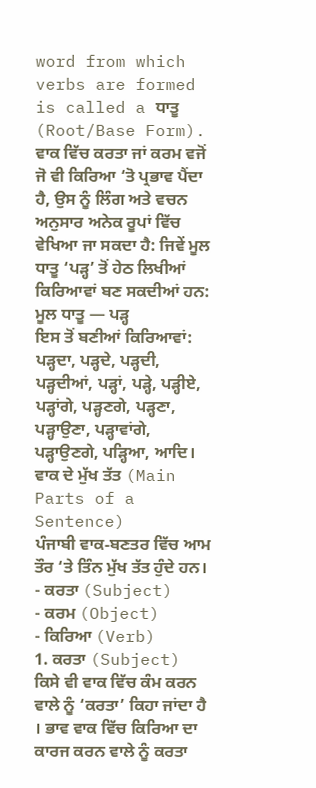word from which verbs are formed is called a ਧਾਤੂ (Root/Base Form).
ਵਾਕ ਵਿੱਚ ਕਰਤਾ ਜਾਂ ਕਰਮ ਵਜੋਂ ਜੋ ਵੀ ਕਿਰਿਆ ‘ਤੋ ਪ੍ਰਭਾਵ ਪੈਂਦਾ ਹੈ, ਉਸ ਨੂੰ ਲਿੰਗ ਅਤੇ ਵਚਨ ਅਨੁਸਾਰ ਅਨੇਕ ਰੂਪਾਂ ਵਿੱਚ ਵੇਖਿਆ ਜਾ ਸਕਦਾ ਹੈ: ਜਿਵੇਂ ਮੂਲ ਧਾਤੂ ‘ਪੜ੍ਹ’ ਤੋਂ ਹੇਠ ਲਿਖੀਆਂ ਕਿਰਿਆਵਾਂ ਬਣ ਸਕਦੀਆਂ ਹਨ:
ਮੂਲ ਧਾਤੂ — ਪੜ੍ਹ
ਇਸ ਤੋਂ ਬਣੀਆਂ ਕਿਰਿਆਵਾਂ:
ਪੜ੍ਹਦਾ, ਪੜ੍ਹਦੇ, ਪੜ੍ਹਦੀ, ਪੜ੍ਹਦੀਆਂ, ਪੜ੍ਹਾਂ, ਪੜ੍ਹੇ, ਪੜ੍ਹੀਏ, ਪੜ੍ਹਾਂਗੇ, ਪੜ੍ਹਣਗੇ, ਪੜ੍ਹਣਾ, ਪੜ੍ਹਾਉਣਾ, ਪੜ੍ਹਾਵਾਂਗੇ, ਪੜ੍ਹਾਉਣਗੇ, ਪੜ੍ਹਿਆ, ਆਦਿ।
ਵਾਕ ਦੇ ਮੁੱਖ ਤੱਤ (Main Parts of a Sentence)
ਪੰਜਾਬੀ ਵਾਕ‑ਬਣਤਰ ਵਿੱਚ ਆਮ ਤੌਰ ‘ਤੇ ਤਿੰਨ ਮੁੱਖ ਤੱਤ ਹੁੰਦੇ ਹਨ।
- ਕਰਤਾ (Subject)
- ਕਰਮ (Object)
- ਕਿਰਿਆ (Verb)
1. ਕਰਤਾ (Subject)
ਕਿਸੇ ਵੀ ਵਾਕ ਵਿੱਚ ਕੰਮ ਕਰਨ ਵਾਲੇ ਨੂੰ ‘ਕਰਤਾ’ ਕਿਹਾ ਜਾਂਦਾ ਹੈ । ਭਾਵ ਵਾਕ ਵਿੱਚ ਕਿਰਿਆ ਦਾ ਕਾਰਜ ਕਰਨ ਵਾਲੇ ਨੂੰ ਕਰਤਾ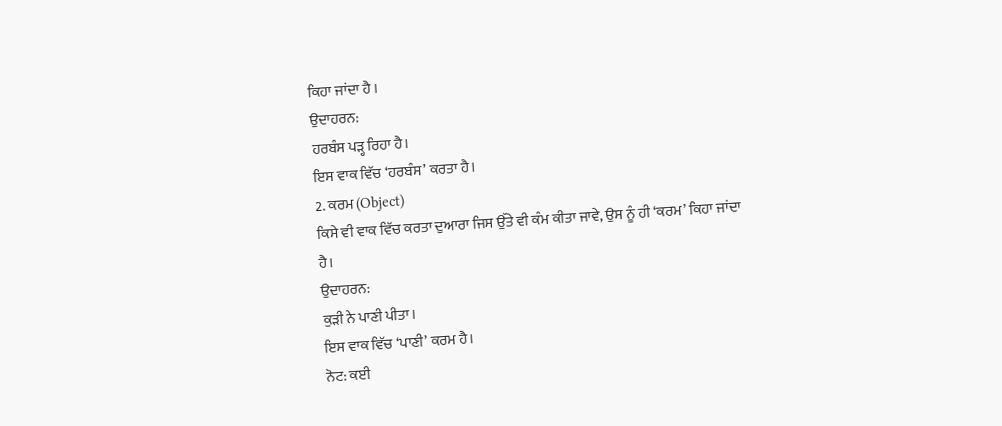ਕਿਹਾ ਜਾਂਦਾ ਹੈ ।
ਉਦਾਹਰਨ:
ਹਰਬੰਸ ਪੜ੍ਹ ਰਿਹਾ ਹੈ।
ਇਸ ਵਾਕ ਵਿੱਚ ‘ਹਰਬੰਸ’ ਕਰਤਾ ਹੈ।
2. ਕਰਮ (Object)
ਕਿਸੇ ਵੀ ਵਾਕ ਵਿੱਚ ਕਰਤਾ ਦੁਆਰਾ ਜਿਸ ਉੱਤੇ ਵੀ ਕੰਮ ਕੀਤਾ ਜਾਵੇ, ਉਸ ਨੂੰ ਹੀ ‘ਕਰਮ’ ਕਿਹਾ ਜਾਂਦਾ ਹੈ।
ਉਦਾਹਰਨ:
ਕੁੜੀ ਨੇ ਪਾਣੀ ਪੀਤਾ।
ਇਸ ਵਾਕ ਵਿੱਚ ‘ਪਾਣੀ’ ਕਰਮ ਹੈ।
ਨੋਟ: ਕਈ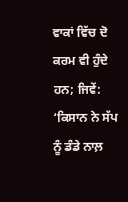ਵਾਕਾਂ ਵਿੱਚ ਦੋ ਕਰਮ ਵੀ ਹੁੰਦੇ ਹਨ; ਜਿਵੇਂ:
‘ਕਿਸਾਨ ਨੇ ਸੱਪ ਨੂੰ ਡੰਡੇ ਨਾਲ਼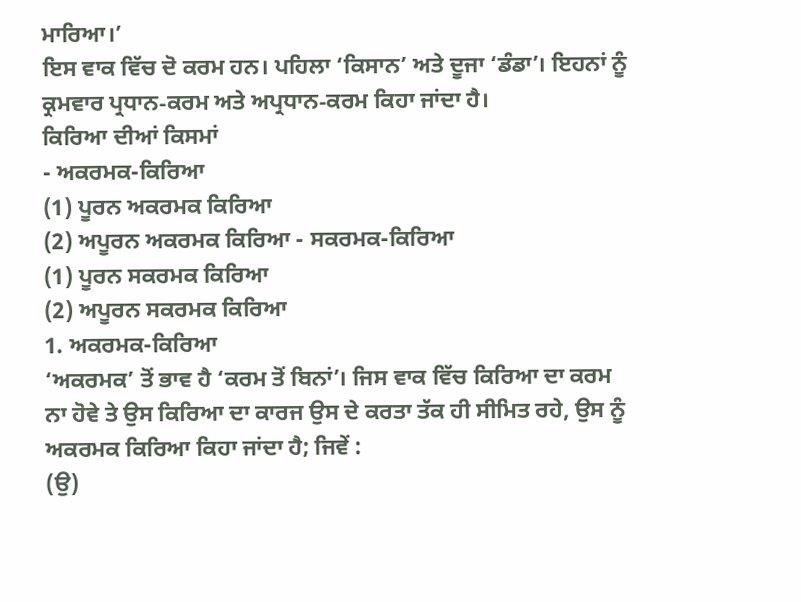ਮਾਰਿਆ।’
ਇਸ ਵਾਕ ਵਿੱਚ ਦੋ ਕਰਮ ਹਨ। ਪਹਿਲਾ ‘ਕਿਸਾਨ’ ਅਤੇ ਦੂਜਾ ‘ਡੰਡਾ’। ਇਹਨਾਂ ਨੂੰ ਕ੍ਰਮਵਾਰ ਪ੍ਰਧਾਨ‑ਕਰਮ ਅਤੇ ਅਪ੍ਰਧਾਨ‑ਕਰਮ ਕਿਹਾ ਜਾਂਦਾ ਹੈ।
ਕਿਰਿਆ ਦੀਆਂ ਕਿਸਮਾਂ
- ਅਕਰਮਕ-ਕਿਰਿਆ
(1) ਪੂਰਨ ਅਕਰਮਕ ਕਿਰਿਆ
(2) ਅਪੂਰਨ ਅਕਰਮਕ ਕਿਰਿਆ - ਸਕਰਮਕ-ਕਿਰਿਆ
(1) ਪੂਰਨ ਸਕਰਮਕ ਕਿਰਿਆ
(2) ਅਪੂਰਨ ਸਕਰਮਕ ਕਿਰਿਆ
1. ਅਕਰਮਕ-ਕਿਰਿਆ
‘ਅਕਰਮਕ’ ਤੋਂ ਭਾਵ ਹੈ ‘ਕਰਮ ਤੋਂ ਬਿਨਾਂ’। ਜਿਸ ਵਾਕ ਵਿੱਚ ਕਿਰਿਆ ਦਾ ਕਰਮ ਨਾ ਹੋਵੇ ਤੇ ਉਸ ਕਿਰਿਆ ਦਾ ਕਾਰਜ ਉਸ ਦੇ ਕਰਤਾ ਤੱਕ ਹੀ ਸੀਮਿਤ ਰਹੇ, ਉਸ ਨੂੰ ਅਕਰਮਕ ਕਿਰਿਆ ਕਿਹਾ ਜਾਂਦਾ ਹੈ; ਜਿਵੇਂ :
(ਉ)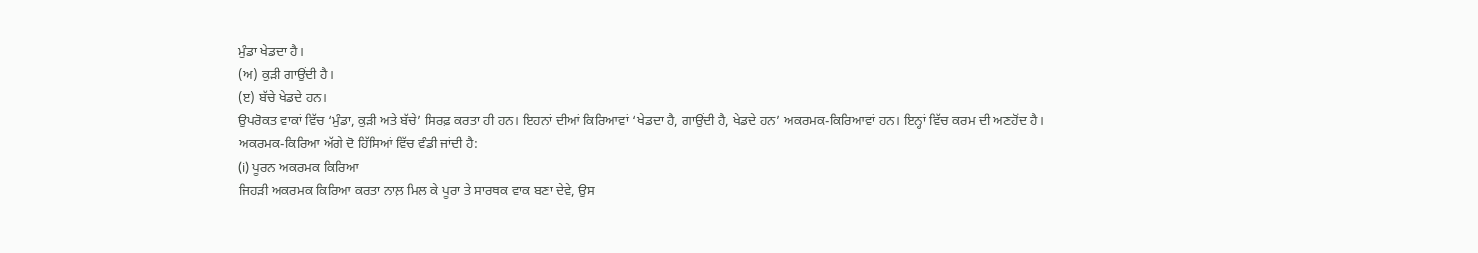ਮੁੰਡਾ ਖੇਡਦਾ ਹੈ।
(ਅ) ਕੁੜੀ ਗਾਉਂਦੀ ਹੈ।
(ੲ) ਬੱਚੇ ਖੇਡਦੇ ਹਨ।
ਉਪਰੋਕਤ ਵਾਕਾਂ ਵਿੱਚ ‘ਮੁੰਡਾ, ਕੁੜੀ ਅਤੇ ਬੱਚੇ’ ਸਿਰਫ਼ ਕਰਤਾ ਹੀ ਹਨ। ਇਹਨਾਂ ਦੀਆਂ ਕਿਰਿਆਵਾਂ ‘ਖੇਡਦਾ ਹੈ, ਗਾਉਂਦੀ ਹੈ, ਖੇਡਦੇ ਹਨ’ ਅਕਰਮਕ-ਕਿਰਿਆਵਾਂ ਹਨ। ਇਨ੍ਹਾਂ ਵਿੱਚ ਕਰਮ ਦੀ ਅਣਹੋਂਦ ਹੈ।
ਅਕਰਮਕ-ਕਿਰਿਆ ਅੱਗੇ ਦੋ ਹਿੱਸਿਆਂ ਵਿੱਚ ਵੰਡੀ ਜਾਂਦੀ ਹੈ:
(i) ਪੂਰਨ ਅਕਰਮਕ ਕਿਰਿਆ
ਜਿਹੜੀ ਅਕਰਮਕ ਕਿਰਿਆ ਕਰਤਾ ਨਾਲ਼ ਮਿਲ ਕੇ ਪੂਰਾ ਤੇ ਸਾਰਥਕ ਵਾਕ ਬਣਾ ਦੇਵੇ, ਉਸ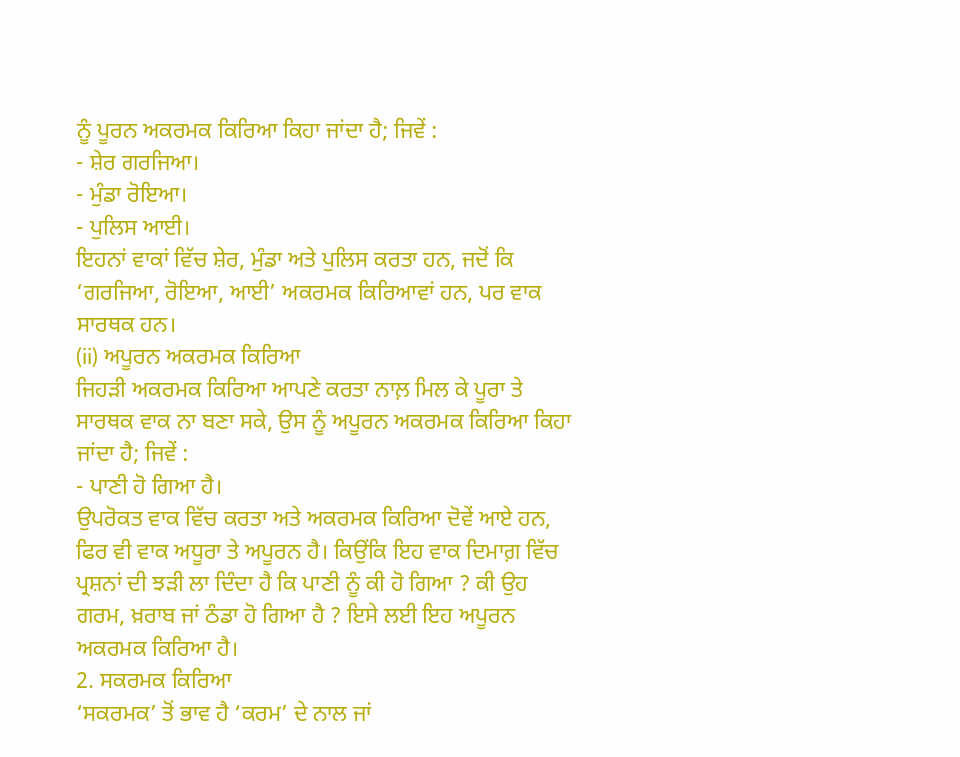ਨੂੰ ਪੂਰਨ ਅਕਰਮਕ ਕਿਰਿਆ ਕਿਹਾ ਜਾਂਦਾ ਹੈ; ਜਿਵੇਂ :
- ਸ਼ੇਰ ਗਰਜਿਆ।
- ਮੁੰਡਾ ਰੋਇਆ।
- ਪੁਲਿਸ ਆਈ।
ਇਹਨਾਂ ਵਾਕਾਂ ਵਿੱਚ ਸ਼ੇਰ, ਮੁੰਡਾ ਅਤੇ ਪੁਲਿਸ ਕਰਤਾ ਹਨ, ਜਦੋਂ ਕਿ ‘ਗਰਜਿਆ, ਰੋਇਆ, ਆਈ’ ਅਕਰਮਕ ਕਿਰਿਆਵਾਂ ਹਨ, ਪਰ ਵਾਕ ਸਾਰਥਕ ਹਨ।
(ii) ਅਪੂਰਨ ਅਕਰਮਕ ਕਿਰਿਆ
ਜਿਹੜੀ ਅਕਰਮਕ ਕਿਰਿਆ ਆਪਣੇ ਕਰਤਾ ਨਾਲ਼ ਮਿਲ ਕੇ ਪੂਰਾ ਤੇ ਸਾਰਥਕ ਵਾਕ ਨਾ ਬਣਾ ਸਕੇ, ਉਸ ਨੂੰ ਅਪੂਰਨ ਅਕਰਮਕ ਕਿਰਿਆ ਕਿਹਾ ਜਾਂਦਾ ਹੈ; ਜਿਵੇਂ :
- ਪਾਣੀ ਹੋ ਗਿਆ ਹੈ।
ਉਪਰੋਕਤ ਵਾਕ ਵਿੱਚ ਕਰਤਾ ਅਤੇ ਅਕਰਮਕ ਕਿਰਿਆ ਦੋਵੇਂ ਆਏ ਹਨ, ਫਿਰ ਵੀ ਵਾਕ ਅਧੂਰਾ ਤੇ ਅਪੂਰਨ ਹੈ। ਕਿਉਂਕਿ ਇਹ ਵਾਕ ਦਿਮਾਗ਼ ਵਿੱਚ ਪ੍ਰਸ਼ਨਾਂ ਦੀ ਝੜੀ ਲਾ ਦਿੰਦਾ ਹੈ ਕਿ ਪਾਣੀ ਨੂੰ ਕੀ ਹੋ ਗਿਆ ? ਕੀ ਉਹ ਗਰਮ, ਖ਼ਰਾਬ ਜਾਂ ਠੰਡਾ ਹੋ ਗਿਆ ਹੈ ? ਇਸੇ ਲਈ ਇਹ ਅਪੂਰਨ ਅਕਰਮਕ ਕਿਰਿਆ ਹੈ।
2. ਸਕਰਮਕ ਕਿਰਿਆ
‘ਸਕਰਮਕ’ ਤੋਂ ਭਾਵ ਹੈ ‘ਕਰਮ’ ਦੇ ਨਾਲ ਜਾਂ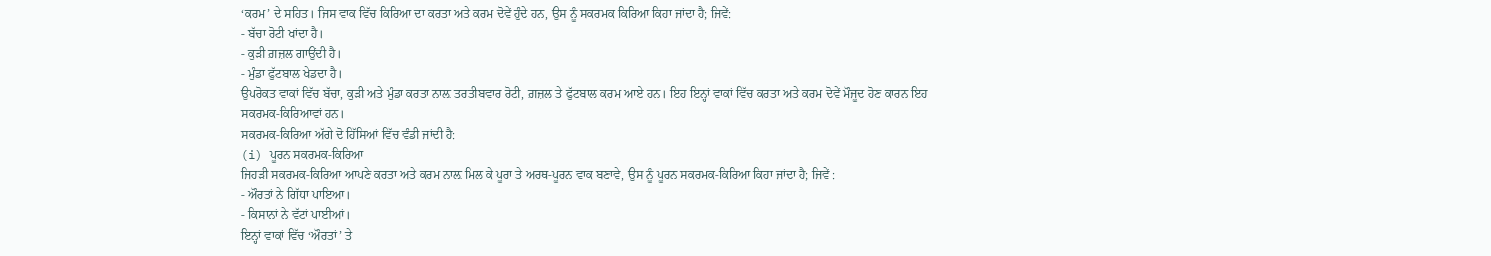‘ਕਰਮ’ ਦੇ ਸਹਿਤ। ਜਿਸ ਵਾਕ ਵਿੱਚ ਕਿਰਿਆ ਦਾ ਕਰਤਾ ਅਤੇ ਕਰਮ ਦੋਵੇਂ ਹੁੰਦੇ ਹਨ, ਉਸ ਨੂੰ ਸਕਰਮਕ ਕਿਰਿਆ ਕਿਹਾ ਜਾਂਦਾ ਹੈ; ਜਿਵੇਂ:
- ਬੱਚਾ ਰੋਟੀ ਖਾਂਦਾ ਹੈ।
- ਕੁੜੀ ਗ਼ਜ਼ਲ ਗਾਉਂਦੀ ਹੈ।
- ਮੁੰਡਾ ਫੁੱਟਬਾਲ ਖੇਡਦਾ ਹੈ।
ਉਪਰੋਕਤ ਵਾਕਾਂ ਵਿੱਚ ਬੱਚਾ, ਕੁੜੀ ਅਤੇ ਮੁੰਡਾ ਕਰਤਾ ਨਾਲ਼ ਤਰਤੀਬਵਾਰ ਰੋਟੀ, ਗ਼ਜ਼ਲ ਤੇ ਫੁੱਟਬਾਲ ਕਰਮ ਆਏ ਹਨ। ਇਹ ਇਨ੍ਹਾਂ ਵਾਕਾਂ ਵਿੱਚ ਕਰਤਾ ਅਤੇ ਕਰਮ ਦੋਵੇਂ ਮੌਜੂਦ ਹੋਣ ਕਾਰਨ ਇਹ ਸਕਰਮਕ-ਕਿਰਿਆਵਾਂ ਹਨ।
ਸਕਰਮਕ-ਕਿਰਿਆ ਅੱਗੇ ਦੋ ਹਿੱਸਿਆਂ ਵਿੱਚ ਵੰਡੀ ਜਾਂਦੀ ਹੈ:
(i) ਪੂਰਨ ਸਕਰਮਕ-ਕਿਰਿਆ
ਜਿਹੜੀ ਸਕਰਮਕ-ਕਿਰਿਆ ਆਪਣੇ ਕਰਤਾ ਅਤੇ ਕਰਮ ਨਾਲ਼ ਮਿਲ ਕੇ ਪੂਰਾ ਤੇ ਅਰਥ-ਪੂਰਨ ਵਾਕ ਬਣਾਵੇ, ਉਸ ਨੂੰ ਪੂਰਨ ਸਕਰਮਕ-ਕਿਰਿਆ ਕਿਹਾ ਜਾਂਦਾ ਹੈ; ਜਿਵੇਂ :
- ਔਰਤਾਂ ਨੇ ਗਿੱਧਾ ਪਾਇਆ।
- ਕਿਸਾਨਾਂ ਨੇ ਵੱਟਾਂ ਪਾਈਆਂ।
ਇਨ੍ਹਾਂ ਵਾਕਾਂ ਵਿੱਚ ‘ਔਰਤਾਂ’ ਤੇ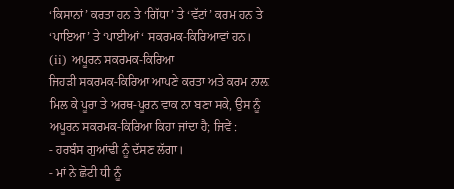‘ਕਿਸਾਨਾਂ’ ਕਰਤਾ ਹਨ ਤੇ ‘ਗਿੱਧਾ’ ਤੇ ‘ਵੱਟਾਂ’ ਕਰਮ ਹਨ ਤੇ ‘ਪਾਇਆ’ ਤੇ ‘ਪਾਈਆਂ‘ ਸਕਰਮਕ-ਕਿਰਿਆਵਾਂ ਹਨ।
(ii) ਅਪੂਰਨ ਸਕਰਮਕ-ਕਿਰਿਆ
ਜਿਹੜੀ ਸਕਰਮਕ-ਕਿਰਿਆ ਆਪਣੇ ਕਰਤਾ ਅਤੇ ਕਰਮ ਨਾਲ਼ ਮਿਲ ਕੇ ਪੂਰਾ ਤੇ ਅਰਥ-ਪੂਰਨ ਵਾਕ ਨਾ ਬਣਾ ਸਕੇ, ਉਸ ਨੂੰ ਅਪੂਰਨ ਸਕਰਮਕ-ਕਿਰਿਆ ਕਿਹਾ ਜਾਂਦਾ ਹੈ; ਜਿਵੇਂ :
- ਹਰਬੰਸ ਗੁਆਂਢੀ ਨੂੰ ਦੱਸਣ ਲੱਗਾ।
- ਮਾਂ ਨੇ ਛੋਟੀ ਧੀ ਨੂੰ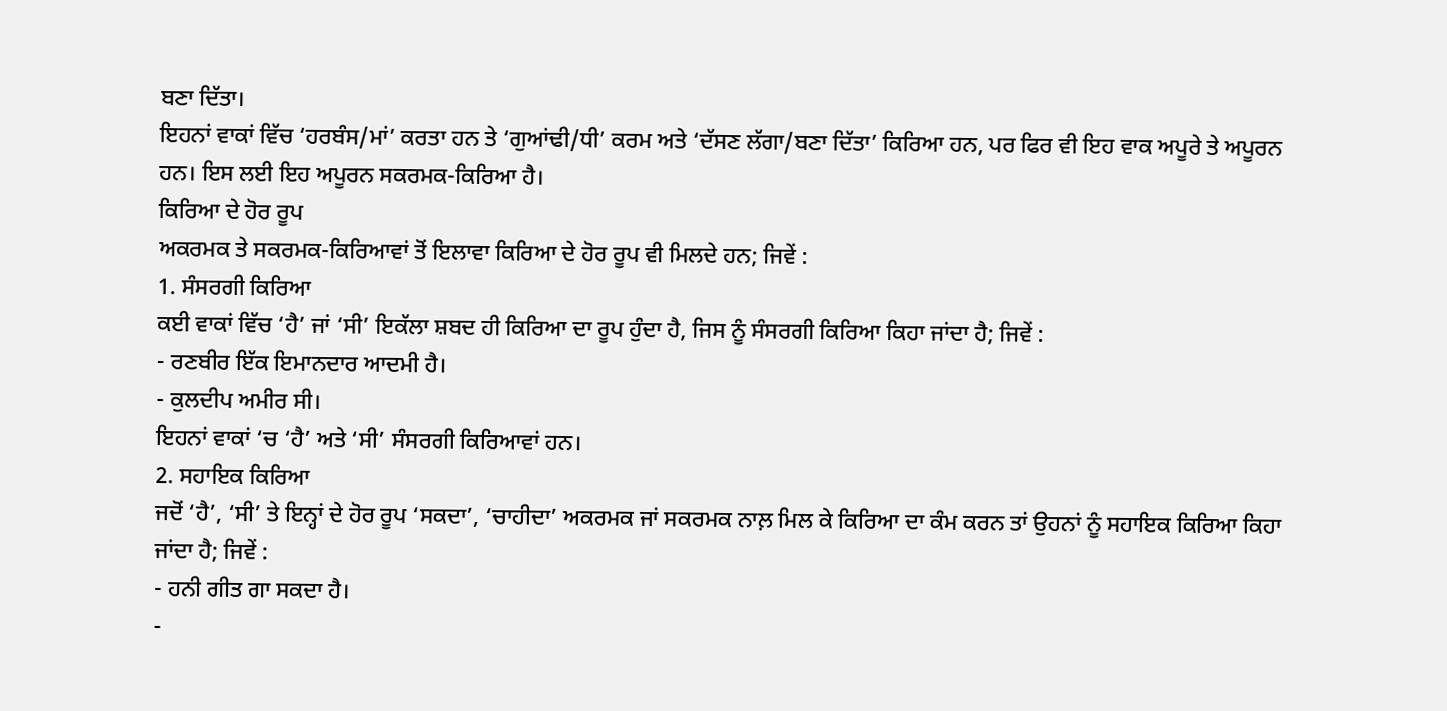ਬਣਾ ਦਿੱਤਾ।
ਇਹਨਾਂ ਵਾਕਾਂ ਵਿੱਚ ‘ਹਰਬੰਸ/ਮਾਂ’ ਕਰਤਾ ਹਨ ਤੇ ‘ਗੁਆਂਢੀ/ਧੀ’ ਕਰਮ ਅਤੇ ‘ਦੱਸਣ ਲੱਗਾ/ਬਣਾ ਦਿੱਤਾ’ ਕਿਰਿਆ ਹਨ, ਪਰ ਫਿਰ ਵੀ ਇਹ ਵਾਕ ਅਪੂਰੇ ਤੇ ਅਪੂਰਨ ਹਨ। ਇਸ ਲਈ ਇਹ ਅਪੂਰਨ ਸਕਰਮਕ-ਕਿਰਿਆ ਹੈ।
ਕਿਰਿਆ ਦੇ ਹੋਰ ਰੂਪ
ਅਕਰਮਕ ਤੇ ਸਕਰਮਕ-ਕਿਰਿਆਵਾਂ ਤੋਂ ਇਲਾਵਾ ਕਿਰਿਆ ਦੇ ਹੋਰ ਰੂਪ ਵੀ ਮਿਲਦੇ ਹਨ; ਜਿਵੇਂ :
1. ਸੰਸਰਗੀ ਕਿਰਿਆ
ਕਈ ਵਾਕਾਂ ਵਿੱਚ ‘ਹੈ’ ਜਾਂ ‘ਸੀ’ ਇਕੱਲਾ ਸ਼ਬਦ ਹੀ ਕਿਰਿਆ ਦਾ ਰੂਪ ਹੁੰਦਾ ਹੈ, ਜਿਸ ਨੂੰ ਸੰਸਰਗੀ ਕਿਰਿਆ ਕਿਹਾ ਜਾਂਦਾ ਹੈ; ਜਿਵੇਂ :
- ਰਣਬੀਰ ਇੱਕ ਇਮਾਨਦਾਰ ਆਦਮੀ ਹੈ।
- ਕੁਲਦੀਪ ਅਮੀਰ ਸੀ।
ਇਹਨਾਂ ਵਾਕਾਂ ‘ਚ ‘ਹੈ’ ਅਤੇ ‘ਸੀ’ ਸੰਸਰਗੀ ਕਿਰਿਆਵਾਂ ਹਨ।
2. ਸਹਾਇਕ ਕਿਰਿਆ
ਜਦੋਂ ‘ਹੈ’, ‘ਸੀ’ ਤੇ ਇਨ੍ਹਾਂ ਦੇ ਹੋਰ ਰੂਪ ‘ਸਕਦਾ’, ‘ਚਾਹੀਦਾ’ ਅਕਰਮਕ ਜਾਂ ਸਕਰਮਕ ਨਾਲ਼ ਮਿਲ ਕੇ ਕਿਰਿਆ ਦਾ ਕੰਮ ਕਰਨ ਤਾਂ ਉਹਨਾਂ ਨੂੰ ਸਹਾਇਕ ਕਿਰਿਆ ਕਿਹਾ ਜਾਂਦਾ ਹੈ; ਜਿਵੇਂ :
- ਹਨੀ ਗੀਤ ਗਾ ਸਕਦਾ ਹੈ।
-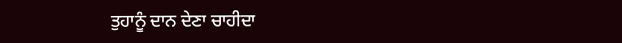ਤੁਹਾਨੂੰ ਦਾਨ ਦੇਣਾ ਚਾਹੀਦਾ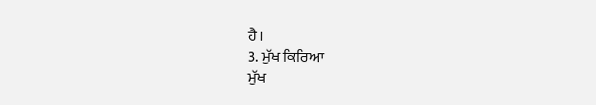ਹੈ।
3. ਮੁੱਖ ਕਿਰਿਆ
ਮੁੱਖ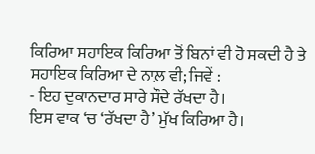ਕਿਰਿਆ ਸਹਾਇਕ ਕਿਰਿਆ ਤੋਂ ਬਿਨਾਂ ਵੀ ਹੋ ਸਕਦੀ ਹੈ ਤੇ ਸਹਾਇਕ ਕਿਰਿਆ ਦੇ ਨਾਲ਼ ਵੀ; ਜਿਵੇਂ :
- ਇਹ ਦੁਕਾਨਦਾਰ ਸਾਰੇ ਸੌਦੇ ਰੱਖਦਾ ਹੈ।
ਇਸ ਵਾਕ ‘ਚ ‘ਰੱਖਦਾ ਹੈ’ ਮੁੱਖ ਕਿਰਿਆ ਹੈ।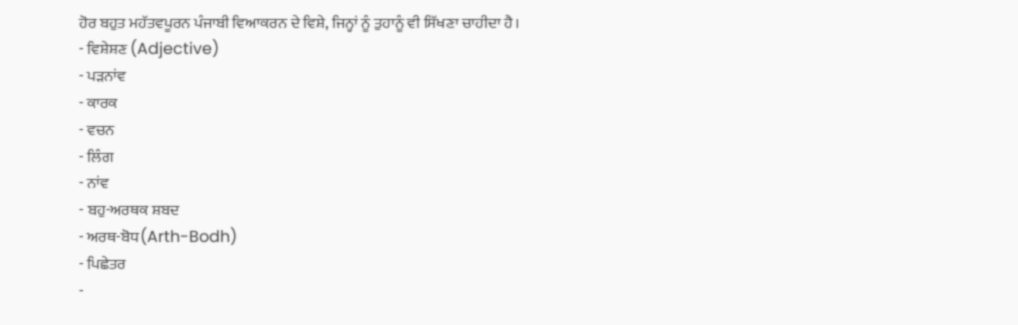ਹੋਰ ਬਹੁਤ ਮਹੱਤਵਪੂਰਨ ਪੰਜਾਬੀ ਵਿਆਕਰਨ ਦੇ ਵਿਸ਼ੇ, ਜਿਨ੍ਹਾਂ ਨੂੰ ਤੁਹਾਨੂੰ ਵੀ ਸਿੱਖਣਾ ਚਾਹੀਦਾ ਹੈ।
- ਵਿਸ਼ੇਸ਼ਣ (Adjective)
- ਪੜਨਾਂਵ
- ਕਾਰਕ
- ਵਚਨ
- ਲਿੰਗ
- ਨਾਂਵ
- ਬਹੁ-ਅਰਥਕ ਸ਼ਬਦ
- ਅਰਥ-ਬੋਧ(Arth-Bodh)
- ਪਿਛੇਤਰ
-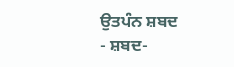ਉਤਪੰਨ ਸ਼ਬਦ
- ਸ਼ਬਦ-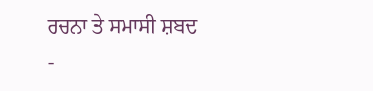ਰਚਨਾ ਤੇ ਸਮਾਸੀ ਸ਼ਬਦ
-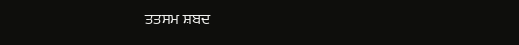ਤਤਸਮ ਸ਼ਬਦ